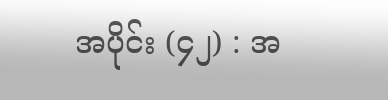အပိုင်း (၄၂) : အ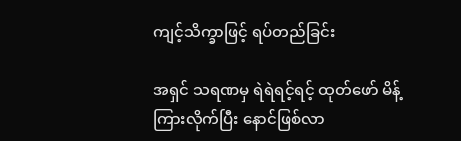ကျင့်သိက္ခာဖြင့် ရပ်တည်ခြင်း

အရှင် သရဏမှ ရဲရဲရင့်ရင့် ထုတ်ဖော် မိန့်ကြားလိုက်ပြီး နောင်ဖြစ်လာ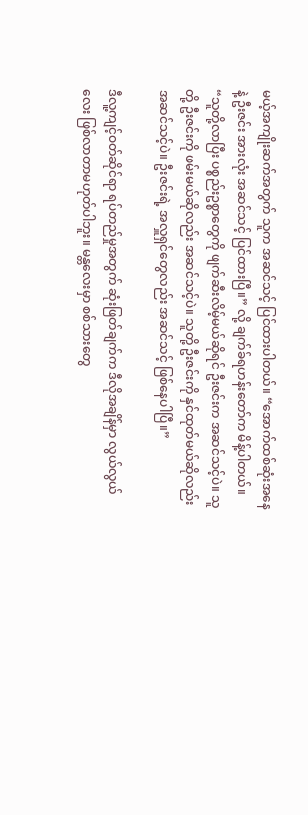မယ့်အကျိုးဆက်အတွက် သူက အဆင်သင့် ပြင်ထားပါတယ်။ “အောက်ထစ်ဆုံးအနေနဲ့ ဦးဇင်း အားလုံး အဆင်သင့် ပြင်ထားပြီ။” လို့ ချက်ခ်ရဟန်းတော်က မိန့်ပါတယ်။ “သူတို့လာပြီး ပစ္စည်းဥစ္စာတွေကို ဖျက်ဆီးလိမ့်မယ်ဆိုရင် ဦးဇင်းက အဆင်သင့်ပဲ။ သူတို့ ဦးဇင်းကို ဖမ်းမယ်ဆိုလည်း အဆင်သင့်ပဲ။ သူတို့ ဦးဇင်းကို နှင်ထုတ်မယ်ဆိုလည်း အဆင်သင့်ပဲ။ ဦးဇင်းရဲ့ အလှူရှင်တွေလည်း အဆင်သင့် ဖြစ်နေပါပြီ။”

ဒီလူ့ကျင့်ဝတ်ဆိုင်ရာ ရပ်တည်မှုအတွက် ဆုံးဖြတ်ချက်က ဒီလိုအချိန်မှာ လွယ်လွယ်လေး ဖြစ်လာတာမဟုတ်ပါဘူး။ မန္တလေးမှာ စစ်သားတွေ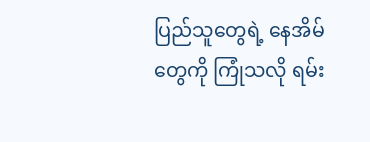ပြည်သူတွေရဲ့ နေအိမ်တွေကို ကြုံသလို ရမ်း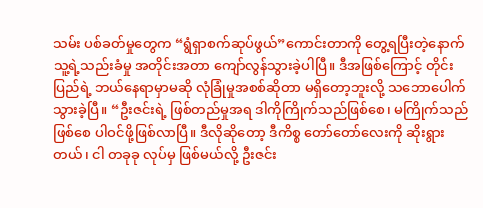သမ်း ပစ်ခတ်မှုတွေက “ရွံရှာစက်ဆုပ်ဖွယ်”ကောင်းတာကို တွေ့ရပြီးတဲ့နောက် သူ့ရဲ့သည်းခံမှု အတိုင်းအတာ ကျော်လွန်သွားခဲ့ပါပြီ။ ဒီအဖြစ်ကြောင့် တိုင်းပြည်ရဲ့ ဘယ်နေရာမှာမဆို လုံခြုံမှုအစစ်ဆိုတာ မရှိတော့ဘူးလို့ သဘောပေါက်သွားခဲ့ပြီ။ “ဦးဇင်းရဲ့ ဖြစ်တည်မှုအရ ဒါကိုကြိုက်သည်ဖြစ်စေ၊ မကြိုက်သည်ဖြစ်စေ ပါဝင်ဖို့ဖြစ်လာပြီ။ ဒီလိုဆိုတော့ ဒီကိစ္စ တော်တော်လေးကို ဆိုးရွားတယ်၊ ငါ တခုခု လုပ်မှ ဖြစ်မယ်လို့ ဦးဇင်း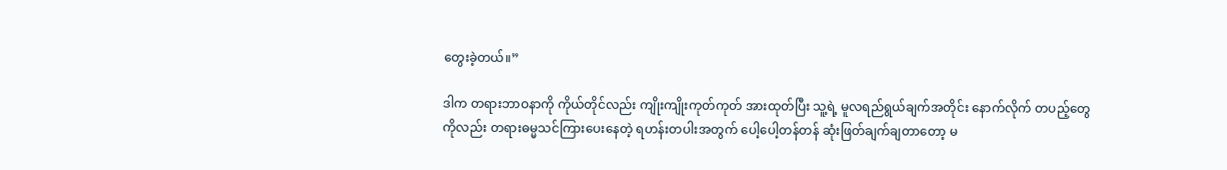တွေးခဲ့တယ်။”

ဒါက တရားဘာဝနာကို ကိုယ်တိုင်လည်း ကျိုးကျိုးကုတ်ကုတ် အားထုတ်ပြီး သူ့ရဲ့ မူလရည်ရွယ်ချက်အတိုင်း နောက်လိုက် တပည့်တွေကိုလည်း တရားဓမ္မသင်ကြားပေးနေတဲ့ ရဟန်းတပါးအတွက် ပေါ့ပေါ့တန်တန် ဆုံးဖြတ်ချက်ချတာတော့ မ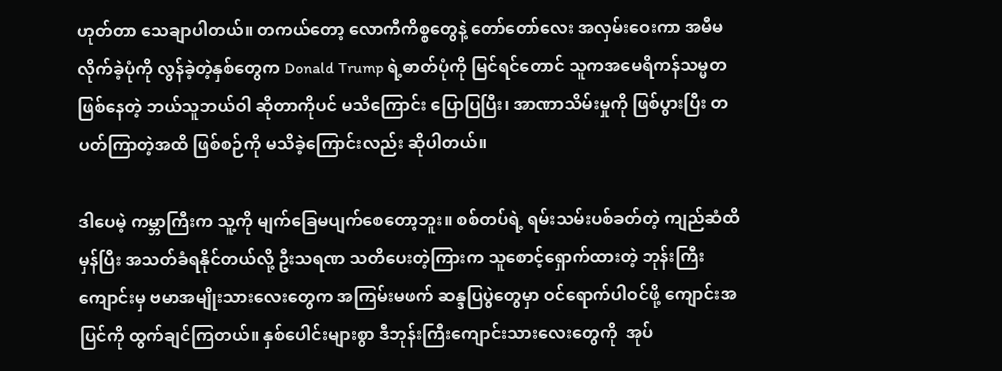ဟုတ်တာ သေချာပါတယ်။ တကယ်တော့ လောကီကိစ္စတွေနဲ့ တော်တော်လေး အလှမ်းဝေးကာ အမီမလိုက်ခဲ့ပုံကို လွန်ခဲ့တဲ့နှစ်တွေက Donald Trump ရဲ့ဓာတ်ပုံကို မြင်ရင်တောင် သူကအမေရိကန်သမ္မတ ဖြစ်နေတဲ့ ဘယ်သူဘယ်ဝါ ဆိုတာကိုပင် မသိကြောင်း ပြောပြပြီး၊ အာဏာသိမ်းမှုကို ဖြစ်ပွားပြီး တပတ်ကြာတဲ့အထိ ဖြစ်စဉ်ကို မသိခဲ့ကြောင်းလည်း ဆိုပါတယ်။

ဒါပေမဲ့ ကမ္ဘာကြီးက သူ့ကို မျက်ခြေမပျက်စေတော့ဘူး။ စစ်တပ်ရဲ့ ရမ်းသမ်းပစ်ခတ်တဲ့ ကျည်ဆံထိမှန်ပြီး အသတ်ခံရနိုင်တယ်လို့ ဦးသရဏ သတိပေးတဲ့ကြားက သူစောင့်ရှောက်ထားတဲ့ ဘုန်းကြီးကျောင်းမှ ဗမာအမျိုးသားလေးတွေက အကြမ်းမဖက် ဆန္ဒပြပွဲတွေမှာ ဝင်ရောက်ပါဝင်ဖို့ ကျောင်းအပြင်ကို ထွက်ချင်ကြတယ်။ နှစ်ပေါင်းများစွာ ဒီဘုန်းကြီးကျောင်းသားလေးတွေကို  အုပ်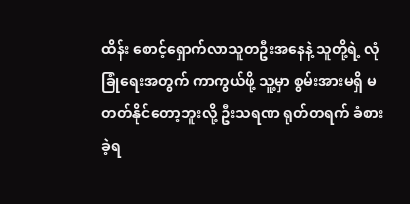ထိန်း စောင့်ရှောက်လာသူတဦးအနေနဲ့ သူတို့ရဲ့ လုံခြုံရေးအတွက် ကာကွယ်ဖို့ သူ့မှာ စွမ်းအားမရှိ မတတ်နိုင်တော့ဘူးလို့ ဦးသရဏ ရုတ်တရက် ခံစားခဲ့ရ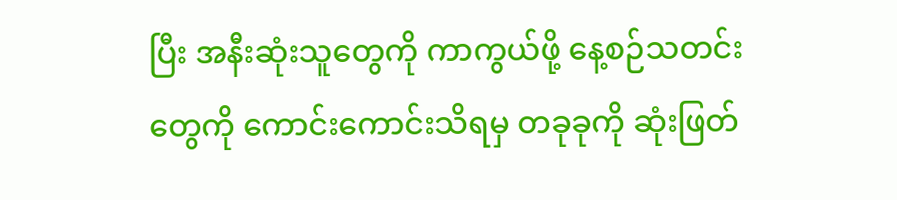ပြီး အနီးဆုံးသူတွေကို ကာကွယ်ဖို့ နေ့စဉ်သတင်းတွေကို ကောင်းကောင်းသိရမှ တခုခုကို ဆုံးဖြတ်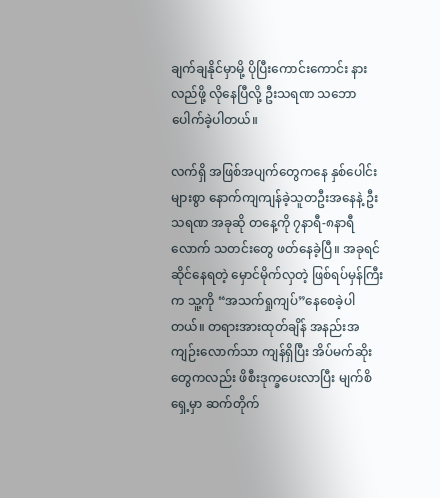ချက်ချနိုင်မှာမို့ ပိုပြီးကောင်းကောင်း နားလည်ဖို့ လိုနေပြီလို့ ဦးသရဏ သဘောပေါက်ခဲ့ပါတယ်။

လက်ရှိ အဖြစ်အပျက်တွေကနေ နှစ်ပေါင်းများစွာ နောက်ကျကျန်ခဲ့သူတဦးအနေနဲ့ ဦးသရဏ အခုဆို တနေ့ကို ၇နာရီ-၈နာရီလောက် သတင်းတွေ ဖတ်နေခဲ့ပြီ။ အခုရင်ဆိုင်နေရတဲ့ မှောင်မိုက်လှတဲ့ ဖြစ်ရပ်မှန်ကြီးက သူ့ကို “အသက်ရှုကျပ်”နေစေခဲ့ပါတယ်။ တရားအားထုတ်ချိန် အနည်းအကျဉ်းလောက်သာ ကျန်ရှိပြီး အိပ်မက်ဆိုးတွေကလည်း ဖိစီးဒုက္ခပေးလာပြီး မျက်စိရှေ့မှာ ဆက်တိုက်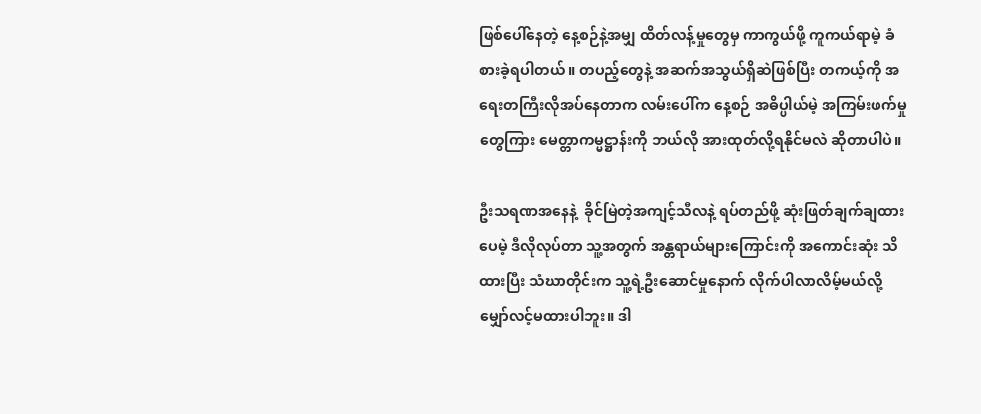ဖြစ်ပေါ်နေတဲ့ နေ့စဉ်နဲ့အမျှ ထိတ်လန့်မှုတွေမှ ကာကွယ်ဖို့ ကူကယ်ရာမဲ့ ခံစားခဲ့ရပါတယ်။ တပည့်တွေနဲ့ အဆက်အသွယ်ရှိဆဲဖြစ်ပြီး တကယ့်ကို အရေးတကြီးလိုအပ်နေတာက လမ်းပေါ်က နေ့စဉ် အဓိပ္ပါယ်မဲ့ အကြမ်းဖက်မှုတွေကြား မေတ္တာကမ္မဋ္ဌာန်းကို ဘယ်လို အားထုတ်လို့ရနိုင်မလဲ ဆိုတာပါပဲ။

ဦးသရဏအနေနဲ့  ခိုင်မြဲတဲ့အကျင့်သီလနဲ့ ရပ်တည်ဖို့ ဆုံးဖြတ်ချက်ချထားပေမဲ့ ဒီလိုလုပ်တာ သူ့အတွက် အန္တရာယ်များကြောင်းကို အကောင်းဆုံး သိထားပြီး သံဃာတိုင်းက သူ့ရဲ့ဦးဆောင်မှုနောက် လိုက်ပါလာလိမ့်မယ်လို့ မျှော်လင့်မထားပါဘူး။ ဒါ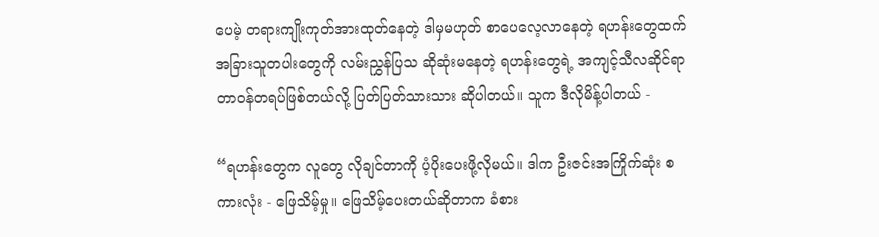ပေမဲ့ တရားကျိုးကုတ်အားထုတ်နေတဲ့ ဒါမှမဟုတ် စာပေလေ့လာနေတဲ့ ရဟန်းတွေထက် အခြားသူတပါးတွေကို လမ်းညွှန်ပြသ ဆိုဆုံးမနေတဲ့ ရဟန်းတွေရဲ့ အကျင့်သီလဆိုင်ရာ တာဝန်တရပ်ဖြစ်တယ်လို့ ပြတ်ပြတ်သားသား ဆိုပါတယ်။ သူက ဒီလိုမိန့်ပါတယ် -

“ရဟန်းတွေက လူတွေ လိုချင်တာကို ပံ့ပိုးပေးဖို့လိုမယ်။ ဒါက ဦးဇင်းအကြိုက်ဆုံး စကားလုံး - ဖြေသိမ့်မှု။ ဖြေသိမ့်ပေးတယ်ဆိုတာက ခံစား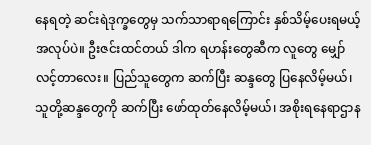နေရတဲ့ ဆင်းရဲဒုက္ခတွေမှ သက်သာရာရကြောင်း နှစ်သိမ့်ပေးရမယ့် အလုပ်ပဲ။ ဦးဇင်းထင်တယ် ဒါက ရဟန်းတွေဆီက လူတွေ မျှော်လင့်တာလေး။ ပြည်သူတွေက ဆက်ပြီး ဆန္ဒတွေ ပြနေလိမ့်မယ်၊ သူတို့ဆန္ဒတွေကို ဆက်ပြီး ဖော်ထုတ်နေလိမ့်မယ်၊ အစိုးရနေရာဌာန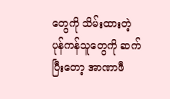တွေကို သိမ်းထားတဲ့ ပုန်ကန်သူတွေကို ဆက်ပြီးတော့ အာဏာဖီ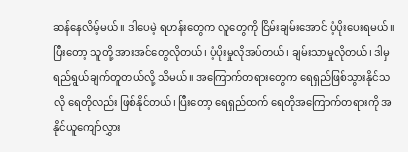ဆန်နေလိမ့်မယ်။ ဒါပေမဲ့ ရဟန်းတွေက လူတွေကို ငြိမ်းချမ်းအောင် ပံ့ပိုးပေးရမယ်။ ပြီးတော့ သူတို့ အားအင်တွေလိုတယ်၊ ပံ့ပိုးမှုလိုအပ်တယ်၊ ချမ်းသာမှုလိုတယ်၊ ဒါမှ ရည်ရွယ်ချက်တူတယ်လို့ သိမယ်။ အကြောက်တရားတွေက ရေရှည်ဖြစ်သွားနိုင်သလို ရေတိုလည်း ဖြစ်နိုင်တယ်၊ ပြီးတော့ ရေရှည်ထက် ရေတိုအကြောက်တရားကို အနိုင်ယူကျော်လွှား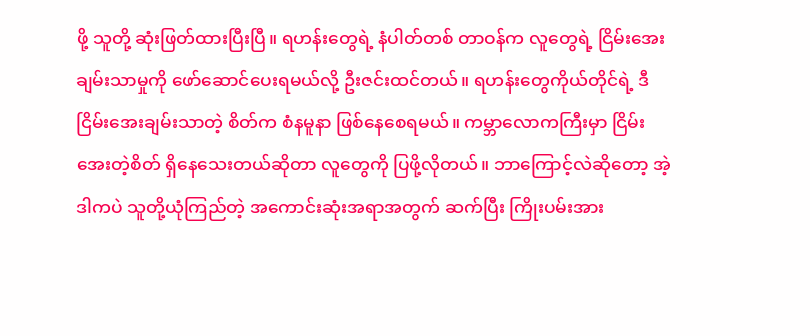ဖို့ သူတို့ ဆုံးဖြတ်ထားပြီးပြီ။ ရဟန်းတွေရဲ့ နံပါတ်တစ် တာဝန်က လူတွေရဲ့ ငြိမ်းအေးချမ်းသာမှုကို ဖော်ဆောင်ပေးရမယ်လို့ ဦးဇင်းထင်တယ်။ ရဟန်းတွေကိုယ်တိုင်ရဲ့ ဒီငြိမ်းအေးချမ်းသာတဲ့ စိတ်က စံနမူနာ ဖြစ်နေစေရမယ်။ ကမ္ဘာလောကကြီးမှာ ငြိမ်းအေးတဲ့စိတ် ရှိနေသေးတယ်ဆိုတာ လူတွေကို ပြဖို့လိုတယ်။ ဘာကြောင့်လဲဆိုတော့ အဲ့ဒါကပဲ သူတို့ယုံကြည်တဲ့ အကောင်းဆုံးအရာအတွက် ဆက်ပြီး ကြိုးပမ်းအား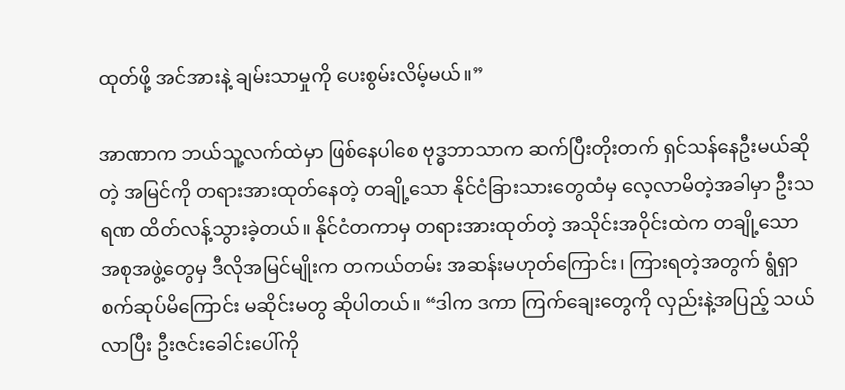ထုတ်ဖို့ အင်အားနဲ့ ချမ်းသာမှုကို ပေးစွမ်းလိမ့်မယ်။”

အာဏာက ဘယ်သူ့လက်ထဲမှာ ဖြစ်နေပါစေ ဗုဒ္ဓဘာသာက ဆက်ပြီးတိုးတက် ရှင်သန်နေဦးမယ်ဆိုတဲ့ အမြင်ကို တရားအားထုတ်နေတဲ့ တချို့သော နိုင်ငံခြားသားတွေထံမှ လေ့လာမိတဲ့အခါမှာ ဦးသရဏ ထိတ်လန့်သွားခဲ့တယ်။ နိုင်ငံတကာမှ တရားအားထုတ်တဲ့ အသိုင်းအဝိုင်းထဲက တချို့သောအစုအဖွဲ့တွေမှ ဒီလိုအမြင်မျိုးက တကယ်တမ်း အဆန်းမဟုတ်ကြောင်း၊ ကြားရတဲ့အတွက် ရွံရှာစက်ဆုပ်မိကြောင်း မဆိုင်းမတွ ဆိုပါတယ်။ “ဒါက ဒကာ ကြက်ချေးတွေကို လှည်းနဲ့အပြည့် သယ်လာပြီး ဦးဇင်းခေါင်းပေါ်ကို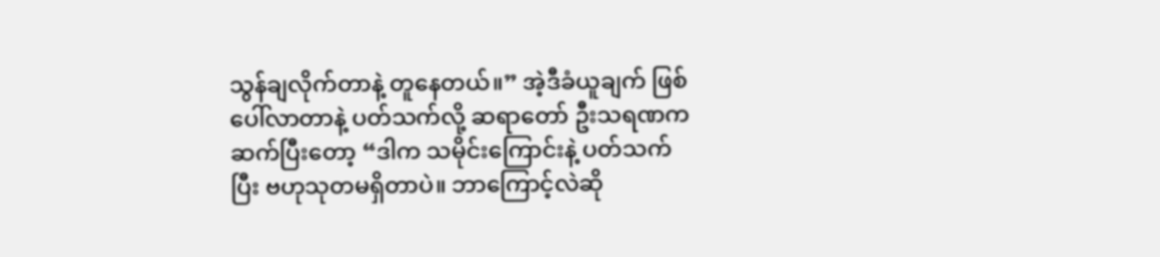သွန်ချလိုက်တာနဲ့ တူနေတယ်။” အဲ့ဒီခံယူချက် ဖြစ်ပေါ်လာတာနဲ့ ပတ်သက်လို့ ဆရာတော် ဦးသရဏက ဆက်ပြီးတော့ “ဒါက သမိုင်းကြောင်းနဲ့ ပတ်သက်ပြီး ဗဟုသုတမရှိတာပဲ။ ဘာကြောင့်လဲဆို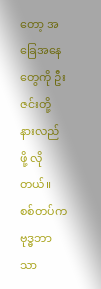တော့ အခြေအနေတွေကို ဦးဇင်းတို့ နားလည်ဖို့ လိုတယ်။ စစ်တပ်က ဗုဒ္ဓဘာသာ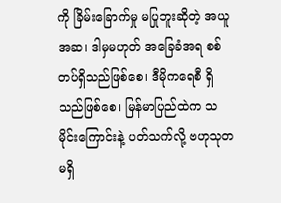ကို ခြိမ်းခြောက်မှု မပြုဘူးဆိုတဲ့ အယူအဆ၊ ဒါမှမဟုတ် အခြေခံအရ စစ်တပ်ရှိသည်ဖြစ်စေ၊ ဒီမိုကရေစီ ရှိသည်ဖြစ်စေ၊ မြန်မာပြည်ထဲက သမိုင်းကြောင်းနဲ့ ပတ်သက်လို့ ဗဟုသုတမရှိ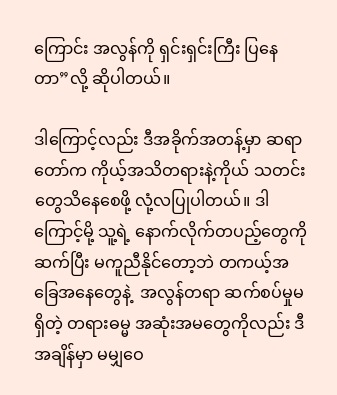ကြောင်း အလွန်ကို ရှင်းရှင်းကြီး ပြနေတာ”လို့ ဆိုပါတယ်။

ဒါကြောင့်လည်း ဒီအခိုက်အတန့်မှာ ဆရာတော်က ကိုယ့်အသိတရားနဲ့ကိုယ် သတင်းတွေသိနေစေဖို့ လုံ့လပြုပါတယ်။ ဒါကြောင့်မို့ သူ့ရဲ့ နောက်လိုက်တပည့်တွေကို ဆက်ပြီး မကူညီနိုင်တော့ဘဲ တကယ့်အခြေအနေတွေနဲ့  အလွန်တရာ ဆက်စပ်မှုမရှိတဲ့ တရားဓမ္မ အဆုံးအမတွေကိုလည်း ဒီအချိန်မှာ မမျှဝေ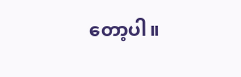တော့ပါ။